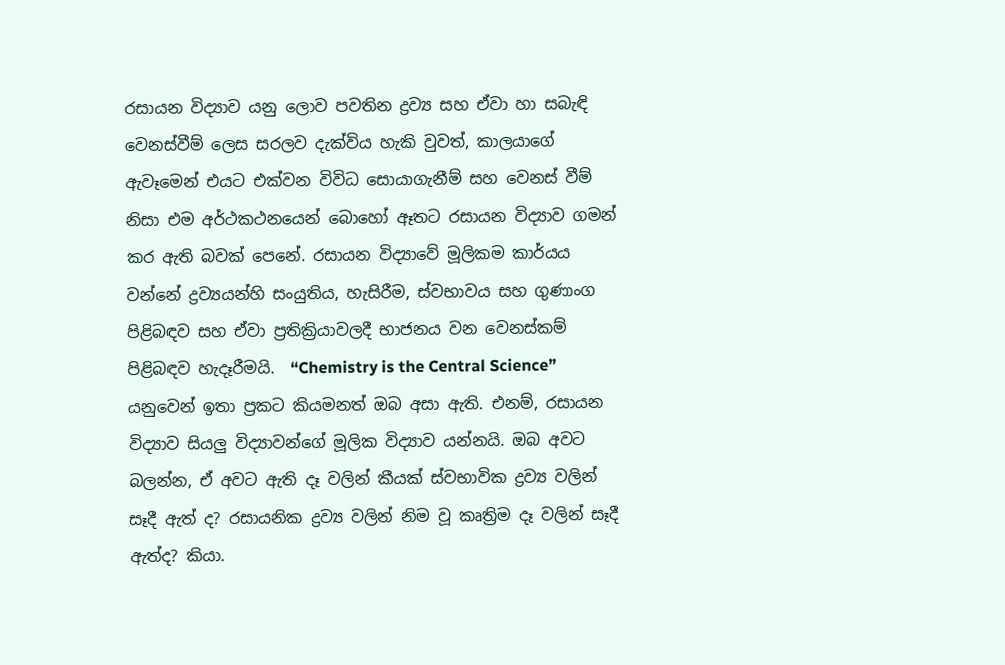රසායන විද්‍යාව යනු ලොව පවතින ද්‍රව්‍ය සහ ඒවා හා සබැඳි වෙනස්වීම් ලෙස සරලව දැක්විය හැකි වුවත්, කාලයාගේ ඇවෑමෙන් එයට එක්වන විවිධ සොයාගැනීම් සහ වෙනස් වීම් නිසා එම අර්ථකථනයෙන් බොහෝ ඈතට රසායන විද්‍යාව ගමන් කර ඇති බවක් පෙනේ. රසායන විද්‍යාවේ මූලිකම කාර්යය වන්නේ ද්‍රව්‍යයන්හි සංයුතිය, හැසිරීම, ස්වභාවය සහ ගුණාංග පිළිබඳව සහ ඒවා ප්‍රතික්‍රියාවලදී භාජනය වන වෙනස්කම් පිළිබඳව හැදෑරීමයි.  “Chemistry is the Central Science” යනුවෙන් ඉතා ප්‍රකට කියමනත් ඔබ අසා ඇති. එනම්, රසායන විද්‍යාව සියලු විද්‍යාවන්ගේ මූලික විද්‍යාව යන්නයි. ඔබ අවට බලන්න, ඒ අවට ඇති දෑ වලින් කීයක් ස්වභාවික ද්‍රව්‍ය වලින් සෑදී ඇත් ද? රසායනික ද්‍රව්‍ය වලින් නිම වූ කෘත්‍රිම දෑ වලින් සෑදී ඇත්ද? කියා.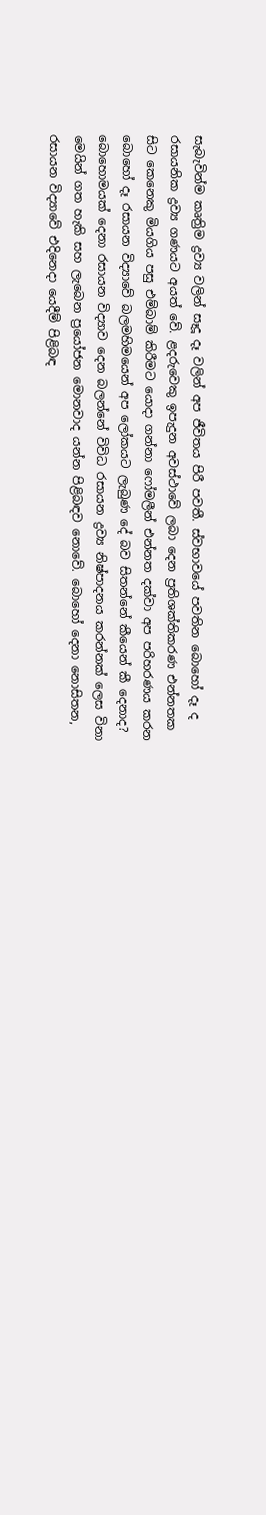සැබැවින්ම කෘත්‍රිම ද්‍රව්‍ය වලින් සෑදූ දෑ වලින් අප ජීවිතය පිරී පවතී. ස්වභාවයේ පවතින බොහෝ දෑ ද රසායනික ද්‍රව්‍ය ගණයට අයත් වේ. ළදරුවෙකු ඉපැදුන අවස්ථාවේ ලබා දෙන ප්‍රතිශක්තිකරණ එන්නතක සිට කෙනෙකු මියගිය පසු එම්බාම් කිරීමට යොදා ගන්නා ෆෝමලීන් එන්නත දක්වා අප පරිහරණය කරන බොහෝ දෑ රසායන විද්‍යාවේ බලමහිමයෙන් අප ලෝකයට ලැබුණ දේ බව සිතන්නේ කීයෙන් කී දෙනාද? බොහොමයක් දෙනා රසායන විද්‍යාව දෙන බලන්නේ විවිධ රසායන ද්‍රව්‍ය නිෂ්පාදනය කරන්නක් ලෙස විනා මෙයින් ගත හැකි සහ ලැබෙන ප්‍රයෝජන මොනවාද යන්න පිළිබඳව නොවේ. බොහෝ දෙනා නොසිතන, රසායන විද්‍යාවේ එදිනෙදා යෙදීම් පිළිබඳ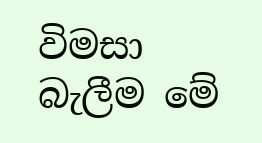විමසා බැලීම මේ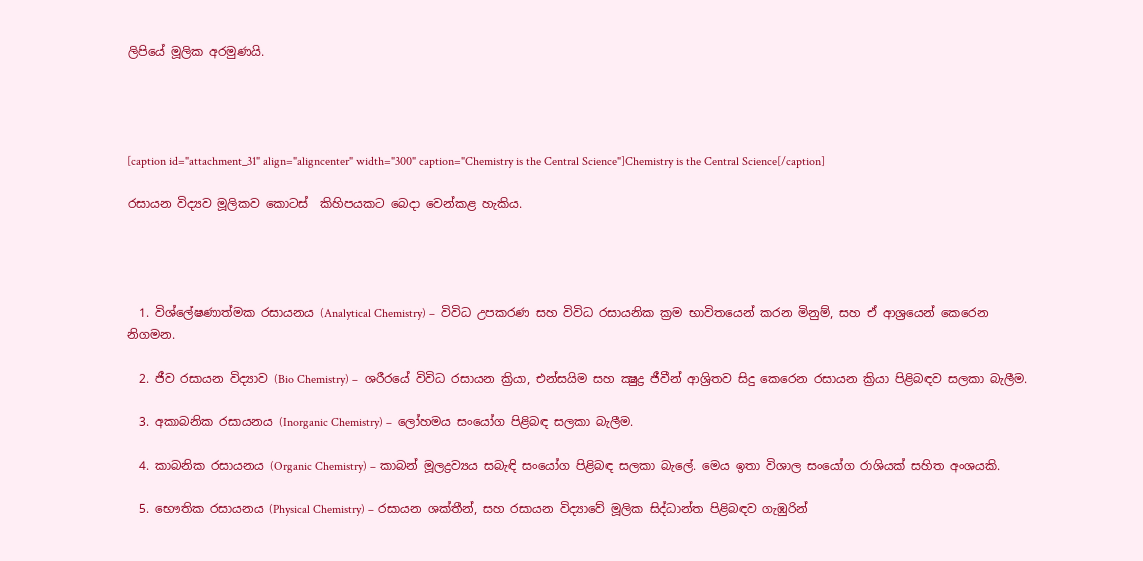ලිපියේ මූලික අරමුණයි.




[caption id="attachment_31" align="aligncenter" width="300" caption="Chemistry is the Central Science"]Chemistry is the Central Science[/caption]

රසායන විද්‍යව මූලිකව කොටස්  කිහිපයකට බෙදා වෙන්කළ හැකිය.




  1. විශ්ලේෂණාත්මක රසායනය (Analytical Chemistry) –  විවිධ උපකරණ සහ විවිධ රසායනික ක්‍රම භාවිතයෙන් කරන මිනුම්, සහ ඒ ආශ්‍රයෙන් කෙරෙන නිගමන.

  2. ජීව රසායන විද්‍යාව (Bio Chemistry) –  ශරීරයේ විවිධ රසායන ක්‍රියා, එන්සයිම සහ ක්‍ෂුද්‍ර ජීවීන් ආශ්‍රිතව සිදු කෙරෙන රසායන ක්‍රියා පිළිබඳව සලකා බැලීම.

  3. අකාබනික රසායනය (Inorganic Chemistry) –  ලෝහමය සංයෝග පිළිබඳ සලකා බැලීම.

  4. කාබනික රසායනය (Organic Chemistry) – කාබන් මූලද්‍රව්‍යය සබැඳි සංයෝග පිළිබඳ සලකා බැලේ. මෙය ඉතා විශාල සංයෝග රාශියක් සහිත අංශයකි.

  5. භෞතික රසායනය (Physical Chemistry) – රසායන ශක්තීන්, සහ රසායන විද්‍යාවේ මූලික සිද්ධාන්ත පිළිබඳව ගැඹුරින්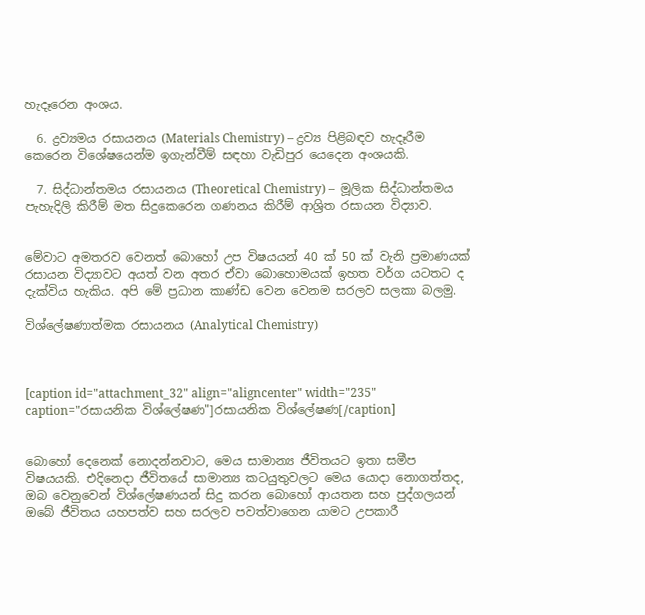හැදෑරෙන අංශය.

  6. ද්‍රව්‍යමය රසායනය (Materials Chemistry) – ද්‍රව්‍ය පිළිබඳව හැදෑරීම කෙරෙන විශේෂයෙන්ම ඉගැන්වීම් සඳහා වැඩිපුර යෙදෙන අංශයකි.

  7. සිද්ධාන්තමය රසායනය (Theoretical Chemistry) –  මූලික සිද්ධාන්තමය පැහැදිලි කිරීම් මත සිදුකෙරෙන ගණනය කිරීම් ආශ්‍රිත රසායන විද්‍යාව.


මේවාට අමතරව වෙනත් බොහෝ උප විෂයයන් 40 ක් 50 ක් වැනි ප්‍රමාණයක් රසායන විද්‍යාවට අයත් වන අතර ඒවා බොහොමයක් ඉහත වර්ග යටතට ද දැක්විය හැකිය. අපි මේ ප්‍රධාන කාණ්ඩ වෙන වෙනම සරලව සලකා බලමු.

විශ්ලේෂණාත්මක රසායනය (Analytical Chemistry)



[caption id="attachment_32" align="aligncenter" width="235" caption="රසායනික විශ්ලේෂණ"]රසායනික විශ්ලේෂණ[/caption]


බොහෝ දෙනෙක් නොදන්නවාට, මෙය සාමාන්‍ය ජීවිතයට ඉතා සමීප විෂයයකි. එදිනෙදා ජීවිතයේ සාමාන්‍ය කටයුතුවලට මෙය යොදා නොගත්තද, ඔබ වෙනුවෙන් විශ්ලේෂණයන් සිදු කරන බොහෝ ආයතන සහ පුද්ගලයන් ඔබේ ජීවිතය යහපත්ව සහ සරලව පවත්වාගෙන යාමට උපකාරී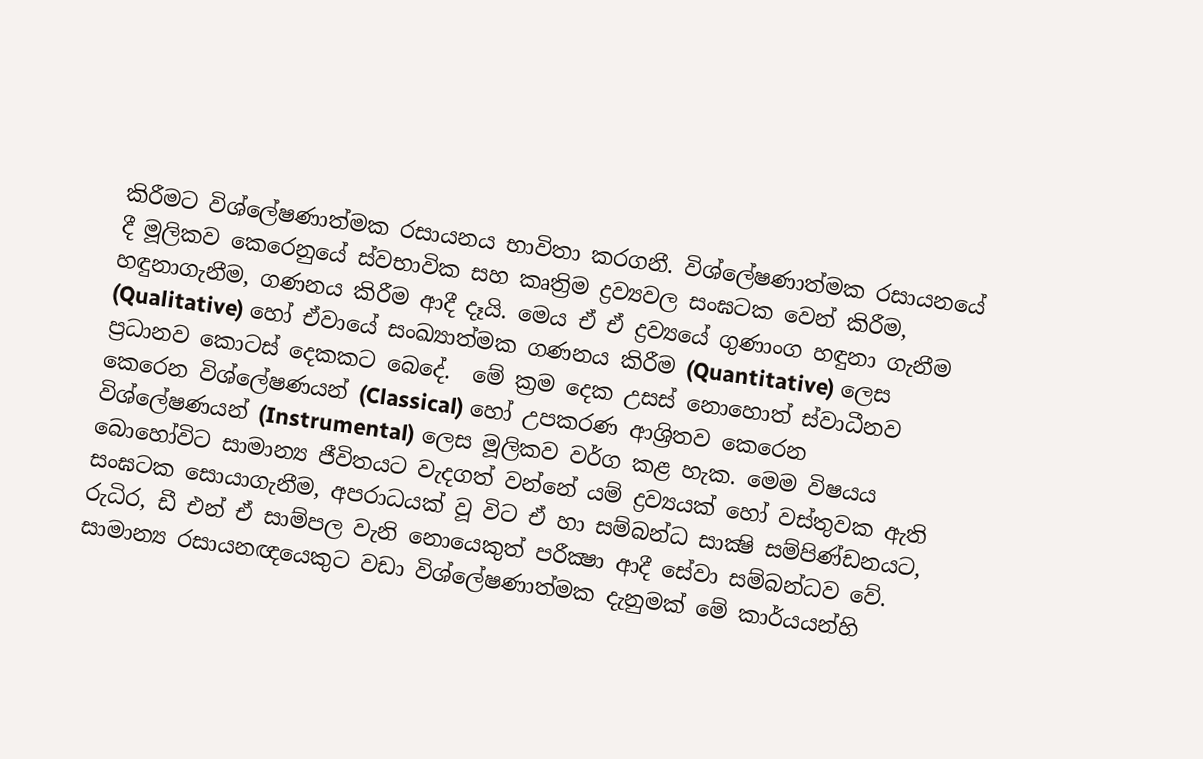කිරීමට විශ්ලේෂණාත්මක රසායනය භාවිතා කරගනී. විශ්ලේෂණාත්මක රසායනයේ දී මූලිකව කෙරෙනුයේ ස්වභාවික සහ කෘත්‍රිම ද්‍රව්‍යවල සංඝටක වෙන් කිරීම, හඳුනාගැනීම, ගණනය කිරීම ආදී දෑයි. මෙය ඒ ඒ ද්‍රව්‍යයේ ගුණාංග හඳුනා ගැනීම (Qualitative) හෝ ඒවායේ සංඛ්‍යාත්මක ගණනය කිරීම (Quantitative) ලෙස ප්‍රධානව කොටස් දෙකකට බෙදේ.  මේ ක්‍රම දෙක උසස් නොහොත් ස්වාධීනව කෙරෙන විශ්ලේෂණයන් (Classical) හෝ උපකරණ ආශ්‍රිතව කෙරෙන විශ්ලේෂණයන් (Instrumental) ලෙස මූලිකව වර්ග කළ හැක. මෙම විෂයය බොහෝවිට සාමාන්‍ය ජීවිතයට වැදගත් වන්නේ යම් ද්‍රව්‍යයක් හෝ වස්තුවක ඇති සංඝටක සොයාගැනීම, අපරාධයක් වූ විට ඒ හා සම්බන්ධ සාක්‍ෂි සම්පිණ්ඩනයට, රුධිර, ඩී එන් ඒ සාම්පල වැනි නොයෙකුත් පරීක්‍ෂා ආදී සේවා සම්බන්ධව වේ. සාමාන්‍ය රසායනඥයෙකුට වඩා විශ්ලේෂණාත්මක දැනුමක් මේ කාර්යයන්හි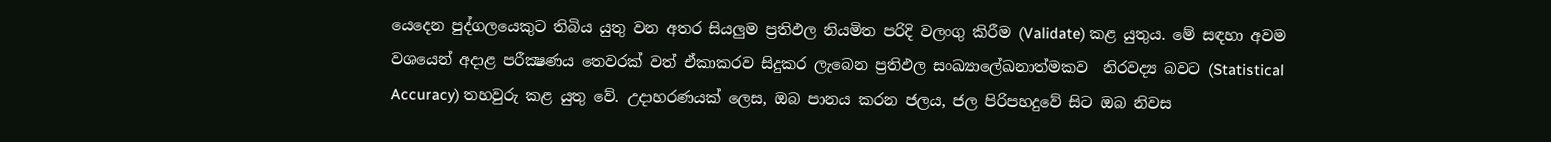යෙදෙන පුද්ගලයෙකුට තිබිය යුතු වන අතර සියලුම ප්‍රතිඵල නියමිත පරිදි වලංගු කිරීම (Validate) කළ යුතුය. මේ සඳහා අවම වශයෙන් අදාළ පරීක්‍ෂණය තෙවරක් වත් ඒකාකරව සිදුකර ලැබෙන ප්‍රතිඵල සංඛ්‍යාලේඛනාත්මකව  නිරවද්‍ය බවට (Statistical Accuracy) තහවුරු කළ යුතු වේ. උදාහරණයක් ලෙස, ඔබ පානය කරන ජලය, ජල පිරිපහදුවේ සිට ඔබ නිවස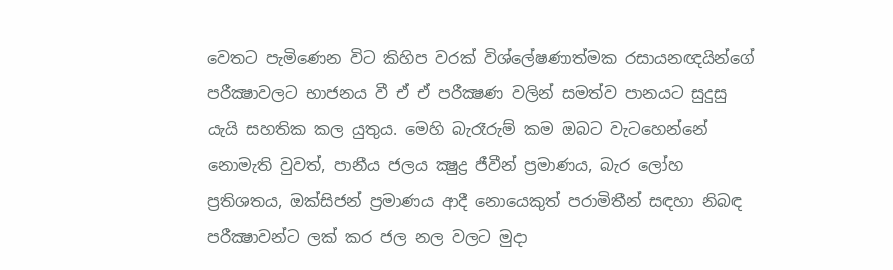වෙතට පැමිණෙන විට කිහිප වරක් විශ්ලේෂණාත්මක රසායනඥයින්ගේ පරීක්‍ෂාවලට භාජනය වී ඒ ඒ පරීක්‍ෂණ වලින් සමත්ව පානයට සුදුසු යැයි සහතික කල යුතුය. මෙහි බැරෑරුම් කම ඔබට වැටහෙන්නේ නොමැති වුවත්, පානීය ජලය ක්‍ෂුද්‍ර ජීවීන් ප්‍රමාණය, බැර ලෝහ ප්‍රතිශතය, ඔක්සිජන් ප්‍රමාණය ආදී නොයෙකුත් පරාමිතීන් සඳහා නිබඳ පරීක්‍ෂාවන්ට ලක් කර ජල නල වලට මුදා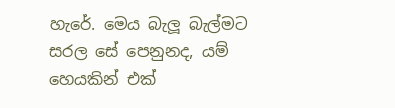හැරේ. මෙය බැලූ බැල්මට සරල සේ පෙනුනද, යම් හෙයකින් එක්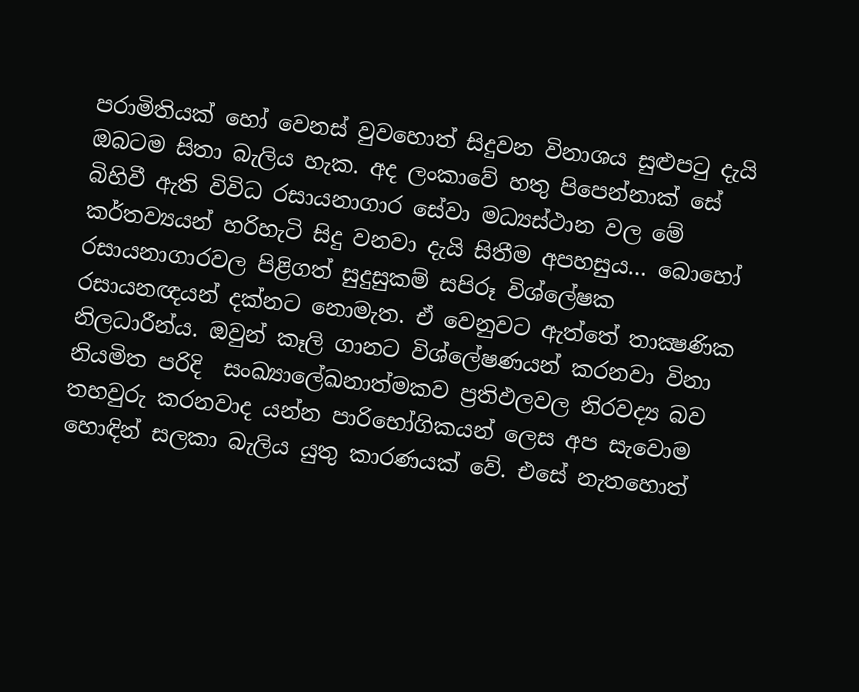පරාමිතියක් හෝ වෙනස් වුවහොත් සිදුවන විනාශය සුළුපටු දැයි ඔබටම සිතා බැලිය හැක. අද ලංකාවේ හතු පිපෙන්නාක් සේ බිහිවී ඇති විවිධ රසායනාගාර සේවා මධ්‍යස්ථාන වල මේ කර්තව්‍යයන් හරිහැටි සිදු වනවා දැයි සිතීම අපහසුය… බොහෝ රසායනාගාරවල පිළිගත් සුදුසුකම් සපිරූ විශ්ලේෂක රසායනඥයන් දක්නට නොමැත. ඒ වෙනුවට ඇත්තේ තාක්‍ෂණික නිලධාරීන්ය. ඔවුන් කෑලි ගානට විශ්ලේෂණයන් කරනවා විනා නියමිත පරිදි  සංඛ්‍යාලේඛනාත්මකව ප්‍රතිඵලවල නිරවද්‍ය බව තහවුරු කරනවාද යන්න පාරිභෝගිකයන් ලෙස අප සැවොම හොඳින් සලකා බැලිය යුතු කාරණයක් වේ. එසේ නැතහොත්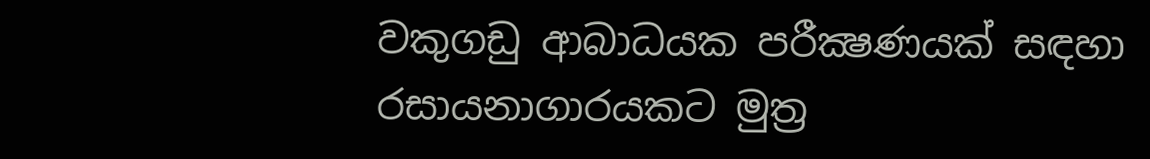වකුගඩු ආබාධයක පරීක්‍ෂණයක් සඳහා රසායනාගාරයකට මුත්‍ර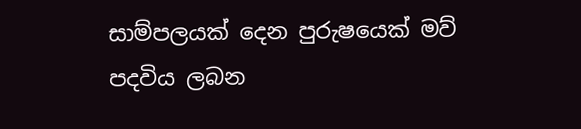සාම්පලයක් දෙන පුරුෂයෙක් මව් පදවිය ලබන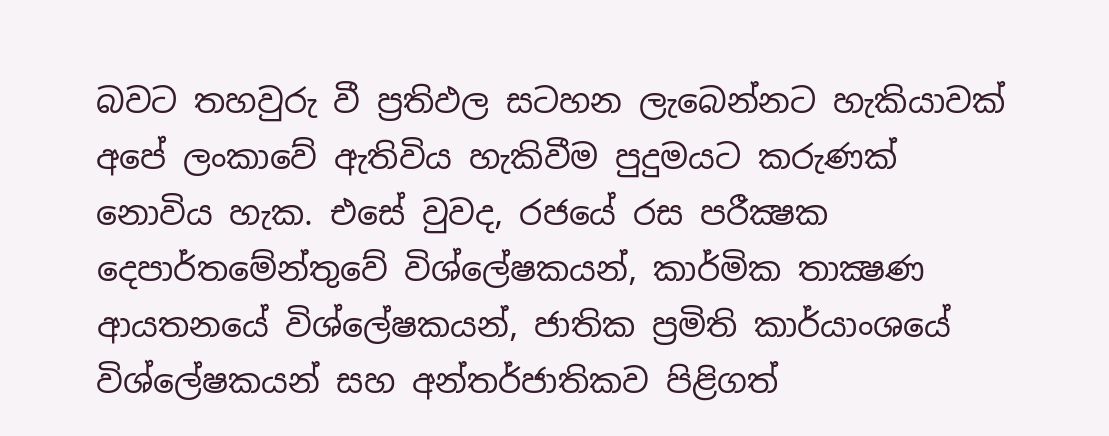බවට තහවුරු වී ප්‍රතිඵල සටහන ලැබෙන්නට හැකියාවක් අපේ ලංකාවේ ඇතිවිය හැකිවීම පුදුමයට කරුණක් නොවිය හැක. එසේ වුවද, රජයේ රස පරීක්‍ෂක දෙපාර්තමේන්තුවේ විශ්ලේෂකයන්, කාර්මික තාක්‍ෂණ ආයතනයේ විශ්ලේෂකයන්, ජාතික ප්‍රමිති කාර්යාංශයේ විශ්ලේෂකයන් සහ අන්තර්ජාතිකව පිළිගත්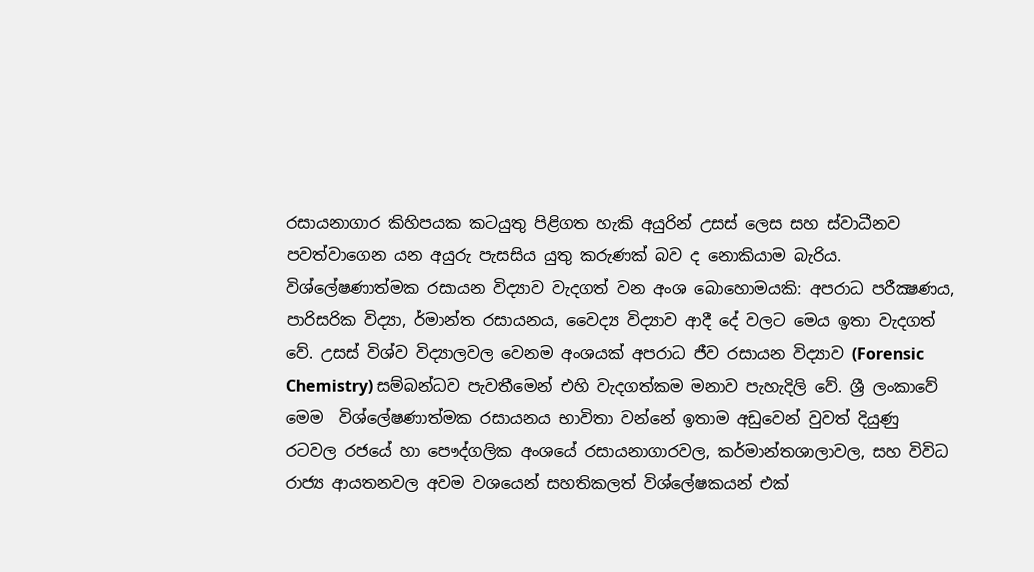රසායනාගාර කිහිපයක කටයුතු පිළිගත හැකි අයුරින් උසස් ලෙස සහ ස්වාධීනව පවත්වාගෙන යන අයුරු පැසසිය යුතු කරුණක් බව ද නොකියාම බැරිය.
විශ්ලේෂණාත්මක රසායන විද්‍යාව වැදගත් වන අංශ බොහොමයකි: අපරාධ පරීක්‍ෂණය, පාරිසරික විද්‍යා, ර්මාන්ත රසායනය, වෛද්‍ය විද්‍යාව ආදී දේ වලට මෙය ඉතා වැදගත් වේ. උසස් විශ්ව විද්‍යාලවල වෙනම අංශයක් අපරාධ ජීව රසායන විද්‍යාව (Forensic Chemistry) සම්බන්ධව පැවතීමෙන් එහි වැදගත්කම මනාව පැහැදිලි වේ. ශ්‍රී ලංකාවේ මෙම  විශ්ලේෂණාත්මක රසායනය භාවිතා වන්නේ ඉතාම අඩුවෙන් වුවත් දියුණු රටවල රජයේ හා පෞද්ගලික අංශයේ රසායනාගාරවල, කර්මාන්තශාලාවල, සහ විවිධ රාජ්‍ය ආයතනවල අවම වශයෙන් සහතිකලත් විශ්ලේෂකයන් එක්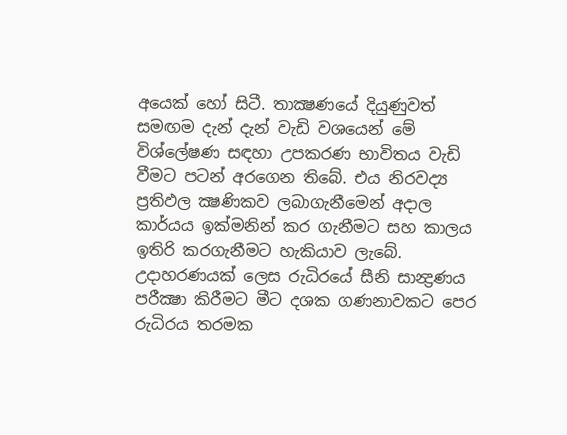අයෙක් හෝ සිටී. තාක්‍ෂණයේ දියුණුවත් සමඟම දැන් දැන් වැඩි වශයෙන් මේ විශ්ලේෂණ සඳහා උපකරණ භාවිතය වැඩි වීමට පටන් අරගෙන තිබේ. එය නිරවද්‍ය ප්‍රතිඵල ක්‍ෂණිකව ලබාගැනීමෙන් අදාල කාර්යය ඉක්මනින් කර ගැනීමට සහ කාලය ඉතිරි කරගැනීමට හැකියාව ලැබේ. උදාහරණයක් ලෙස රුධිරයේ සීනි සාන්‍ද්‍රණය පරීක්‍ෂා කිරීමට මීට දශක ගණනාවකට පෙර රුධිරය තරමක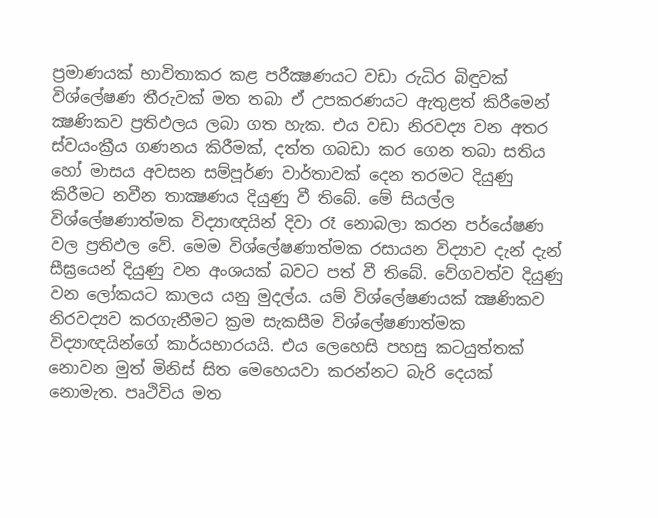ප්‍රමාණයක් භාවිතාකර කළ පරීක්‍ෂණයට වඩා රුධිර බිඳුවක් විශ්ලේෂණ තීරුවක් මත තබා ඒ උපකරණයට ඇතුළත් කිරීමෙන් ක්‍ෂණිකව ප්‍රතිඵලය ලබා ගත හැක. එය වඩා නිරවද්‍ය වන අතර ස්වයංක්‍රීය ගණනය කිරීමක්, දත්ත ගබඩා කර ගෙන තබා සතිය හෝ මාසය අවසන සම්පූර්ණ වාර්තාවක් දෙන තරමට දියුණු කිරීමට නවීන තාක්‍ෂණය දියුණු වී තිබේ. මේ සියල්ල විශ්ලේෂණාත්මක විද්‍යාඥයින් දිවා රෑ නොබලා කරන පර්යේෂණ වල ප්‍රතිඵල වේ. මෙම විශ්ලේෂණාත්මක රසායන විද්‍යාව දැන් දැන් සීඝ්‍රයෙන් දියුණු වන අංශයක් බවට පත් වී තිබේ. වේගවත්ව දියුණු වන ලෝකයට කාලය යනු මුදල්ය. යම් විශ්ලේෂණයක් ක්‍ෂණිකව නිරවද්‍යව කරගැනීමට ක්‍රම සැකසීම විශ්ලේෂණාත්මක විද්‍යාඥයින්ගේ කාර්යභාරයයි. එය ලෙහෙසි පහසු කටයුත්තක් නොවන මුත් මිනිස් සිත මෙහෙයවා කරන්නට බැරි දෙයක් නොමැත. පෘථිවිය මත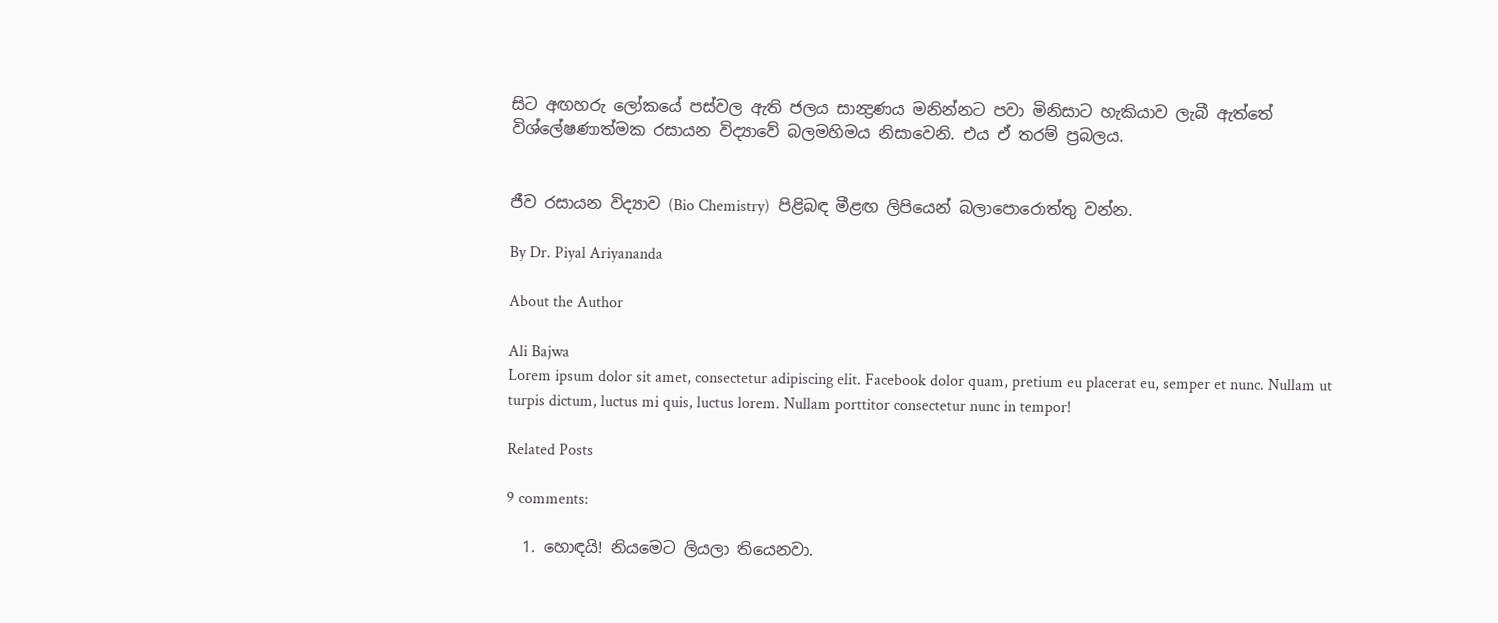සිට අඟහරු ලෝකයේ පස්වල ඇති ජලය සාන්‍ද්‍රණය මනින්නට පවා මිනිසාට හැකියාව ලැබී ඇත්තේ විශ්ලේෂණාත්මක රසායන විද්‍යාවේ බලමහිමය නිසාවෙනි. එය ඒ තරම් ප්‍රබලය.


ජීව රසායන විද්‍යාව (Bio Chemistry)  පිළිබඳ මීළඟ ලිපියෙන් බලාපොරොත්තු වන්න.

By Dr. Piyal Ariyananda

About the Author

Ali Bajwa
Lorem ipsum dolor sit amet, consectetur adipiscing elit. Facebook dolor quam, pretium eu placerat eu, semper et nunc. Nullam ut turpis dictum, luctus mi quis, luctus lorem. Nullam porttitor consectetur nunc in tempor!

Related Posts

9 comments:

  1. හොඳයි! නියමෙට ලියලා තියෙනවා.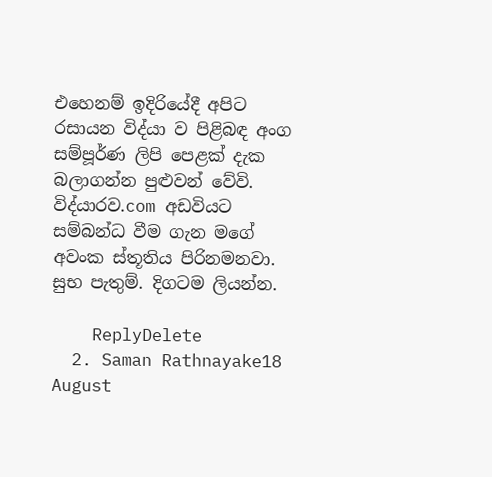එහෙනම් ඉදිරියේදී අපිට රසායන විද්යා ව පිළිබඳ අංග සම්පූර්ණ ලිපි පෙළක් දැක බලාගන්න පුළුවන් වේවි. විද්යාරව.com අඩවියට සම්බන්ධ වීම ගැන මගේ අවංක ස්තූතිය පිරිනමනවා. සුභ පැතුම්. දිගටම ලියන්න.

    ReplyDelete
  2. Saman Rathnayake18 August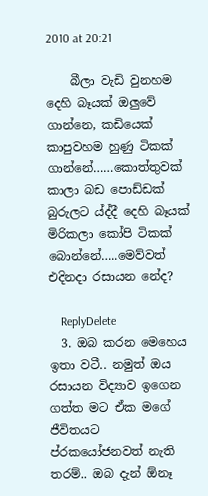2010 at 20:21

    බීලා වැඩි වුනහම දෙහි බෑයක් ඔලුවේ ගාන්නෙ, කඩියෙක් කාපුවහම හුණු ටිකක් ගාන්නේ……කොත්තුවක් කාලා බඩ පොඩ්ඩක් බුරුලට ය්ද්දී දෙහි බෑයක් මිරිකලා කෝපි ටිකක් බොන්නේ…..මෙව්වත් එදිනදා රසායන නේද?

    ReplyDelete
  3. ඔබ කරන මෙහෙය ඉතා වටී.. නමුත් ඔය රසායන විද්‍යාව ඉගෙන ගත්ත මට ඒක මගේ ජීවිතයට ප්රකයෝජනවත් නැති තරම්.. ඔබ දැන් ඕනෑ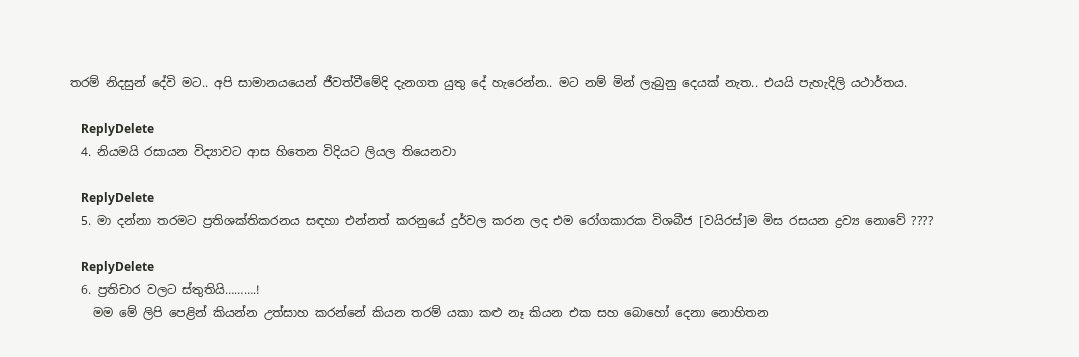තරම් නිදසුන් දේවි මට.. අපි සාමානයයෙන් ජීවත්වීමේදි දැනගත යුතු දේ හැරෙන්න.. මට නම් මින් ලැබුනු දෙයක් නැත.. එයයි පැහැදිලි යථාර්තය.

    ReplyDelete
  4. නියමයි රසායන විද්‍යාවට ආස හිතෙන විදියට ලියල තියෙනවා

    ReplyDelete
  5. මා දන්නා තරමට ප්‍රතිශක්තිකරනය සඳහා එන්නත් කරනුයේ දුර්වල කරන ලද එම රෝගකාරක විශබීජ [වයිරස්]ම මිස රසයන ද්‍රව්‍ය නොවේ ????

    ReplyDelete
  6. ප්‍රතිචාර වලට ස්තුතියි……….!
    මම මේ ලිපි පෙළින් කියන්න උත්සාහ කරන්නේ කියන තරම් යකා කළු නෑ කියන එක සහ බොහෝ දෙනා නොහිතන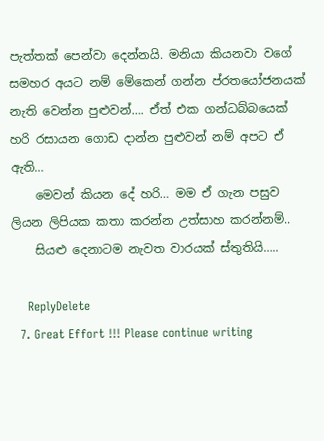පැත්තක් පෙන්වා දෙන්නයි. මනියා කියනවා වගේ සමහර අයට නම් මේකෙන් ගන්න ප්රතයෝජනයක් නැති වෙන්න පුළුවන්…. ඒත් එක ගන්ධබ්බයෙක් හරි රසායන ගොඩ දාන්න පුළුවන් නම් අපට ඒ ඇති…
    මෙවන් කියන දේ හරි… මම ඒ ගැන පසුව ලියන ලිපියක කතා කරන්න උත්සාහ කරන්නම්..
    සියළු දෙනාටම නැවත වාරයක් ස්තුතියි…..

    ReplyDelete
  7. Great Effort !!! Please continue writing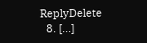ReplyDelete
  8. [...]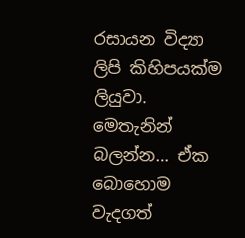රසායන විද්‍යා ලිපි කිහිපයක්ම ලියුවා. මෙතැනින් බලන්න… ඒක බොහොම වැදගත්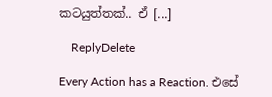කටයුත්තක්.. ඒ [...]

    ReplyDelete

Every Action has a Reaction. එසේ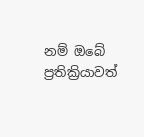නම් ඔබේ ප්‍රතික්‍රියාවත්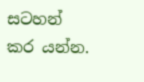සටහන් කර යන්න.